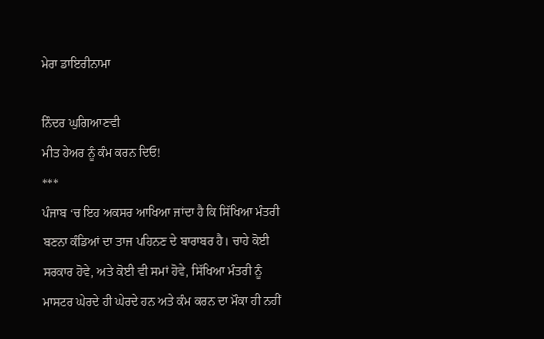ਮੇਰਾ ਡਾਇਰੀਨਾਮਾ

ਨਿੰਦਰ ਘੁਗਿਆਣਵੀ
ਮੀਤ ਹੇਅਰ ਨੂੰ ਕੰਮ ਕਰਨ ਦਿਓ!
***
ਪੰਜਾਬ ‘ਚ ਇਹ ਅਕਸਰ ਆਖਿਆ ਜਾਂਦਾ ਹੈ ਕਿ ਸਿੱਖਿਆ ਮੰਤਰੀ ਬਣਨਾ ਕੰਡਿਆਂ ਦਾ ਤਾਜ ਪਹਿਨਣ ਦੇ ਬਾਰਾਬਰ ਹੈ। ਚਾਹੇ ਕੋਈ ਸਰਕਾਰ ਹੋਵੇ, ਅਤੇ ਕੋਈ ਵੀ ਸਮਾਂ ਹੋਵੇ, ਸਿੱਖਿਆ ਮੰਤਰੀ ਨੂੰ ਮਾਸਟਰ ਘੇਰਦੇ ਹੀ ਘੇਰਦੇ ਹਨ ਅਤੇ ਕੰਮ ਕਰਨ ਦਾ ਮੌਕਾ ਹੀ ਨਹੀਂ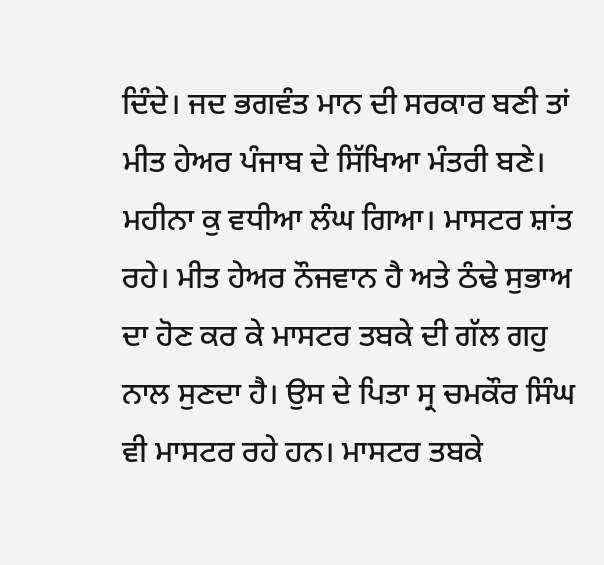ਦਿੰਦੇ। ਜਦ ਭਗਵੰਤ ਮਾਨ ਦੀ ਸਰਕਾਰ ਬਣੀ ਤਾਂ ਮੀਤ ਹੇਅਰ ਪੰਜਾਬ ਦੇ ਸਿੱਖਿਆ ਮੰਤਰੀ ਬਣੇ। ਮਹੀਨਾ ਕੁ ਵਧੀਆ ਲੰਘ ਗਿਆ। ਮਾਸਟਰ ਸ਼ਾਂਤ ਰਹੇ। ਮੀਤ ਹੇਅਰ ਨੌਜਵਾਨ ਹੈ ਅਤੇ ਠੰਢੇ ਸੁਭਾਅ ਦਾ ਹੋਣ ਕਰ ਕੇ ਮਾਸਟਰ ਤਬਕੇ ਦੀ ਗੱਲ ਗਹੁ ਨਾਲ ਸੁਣਦਾ ਹੈ। ਉਸ ਦੇ ਪਿਤਾ ਸ੍ਰ ਚਮਕੌਰ ਸਿੰਘ ਵੀ ਮਾਸਟਰ ਰਹੇ ਹਨ। ਮਾਸਟਰ ਤਬਕੇ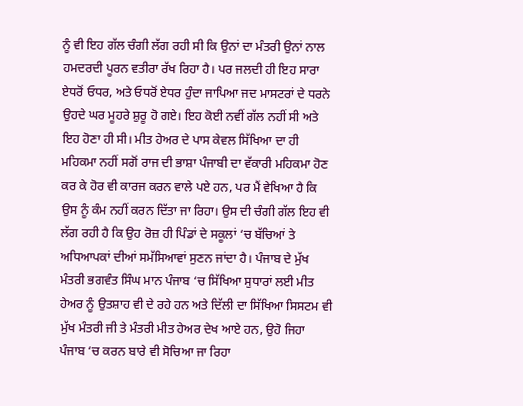ਨੂੰ ਵੀ ਇਹ ਗੱਲ ਚੰਗੀ ਲੱਗ ਰਹੀ ਸੀ ਕਿ ਉਨਾਂ ਦਾ ਮੰਤਰੀ ਉਨਾਂ ਨਾਲ ਹਮਦਰਦੀ ਪੂਰਨ ਵਤੀਰਾ ਰੱਖ ਰਿਹਾ ਹੈ। ਪਰ ਜਲਦੀ ਹੀ ਇਹ ਸਾਰਾ ਏਧਰੋਂ ਓਧਰ, ਅਤੇ ਓਧਰੋਂ ਏਧਰ ਹੁੰਦਾ ਜਾਪਿਆ ਜਦ ਮਾਸਟਰਾਂ ਦੇ ਧਰਨੇ ਉਹਦੇ ਘਰ ਮੂਹਰੇ ਸ਼ੁਰੂ ਹੋ ਗਏ। ਇਹ ਕੋਈ ਨਵੀਂ ਗੱਲ ਨਹੀਂ ਸੀ ਅਤੇ ਇਹ ਹੋਣਾ ਹੀ ਸੀ। ਮੀਤ ਹੇਅਰ ਦੇ ਪਾਸ ਕੇਵਲ ਸਿੱਖਿਆ ਦਾ ਹੀ ਮਹਿਕਮਾ ਨਹੀਂ ਸਗੋਂ ਰਾਜ ਦੀ ਭਾਸ਼ਾ ਪੰਜਾਬੀ ਦਾ ਵੱਕਾਰੀ ਮਹਿਕਮਾ ਹੋਣ ਕਰ ਕੇ ਹੋਰ ਵੀ ਕਾਰਜ ਕਰਨ ਵਾਲੇ ਪਏ ਹਨ, ਪਰ ਮੈਂ ਵੇਖਿਆ ਹੈ ਕਿ ਉਸ ਨੂੰ ਕੰਮ ਨਹੀਂ ਕਰਨ ਦਿੱਤਾ ਜਾ ਰਿਹਾ। ਉਸ ਦੀ ਚੰਗੀ ਗੱਲ ਇਹ ਵੀ ਲੱਗ ਰਹੀ ਹੈ ਕਿ ਉਹ ਰੋਜ਼ ਹੀ ਪਿੰਡਾਂ ਦੇ ਸਕੂਲਾਂ ‘ਚ ਬੱਚਿਆਂ ਤੇ ਅਧਿਆਪਕਾਂ ਦੀਆਂ ਸਮੱਸਿਆਵਾਂ ਸੁਣਨ ਜਾਂਦਾ ਹੈ। ਪੰਜਾਬ ਦੇ ਮੁੱਖ ਮੰਤਰੀ ਭਗਵੰਤ ਸਿੰਘ ਮਾਨ ਪੰਜਾਬ ‘ਚ ਸਿੱਖਿਆ ਸੁਧਾਰਾਂ ਲਈ ਮੀਤ ਹੇਅਰ ਨੂੰ ਉਤਸ਼ਾਹ ਵੀ ਦੇ ਰਹੇ ਹਨ ਅਤੇ ਦਿੱਲੀ ਦਾ ਸਿੱਖਿਆ ਸਿਸਟਮ ਵੀ ਮੁੱਖ ਮੰਤਰੀ ਜੀ ਤੇ ਮੰਤਰੀ ਮੀਤ ਹੇਅਰ ਦੇਖ ਆਏ ਹਨ, ਉਹੋ ਜਿਹਾ ਪੰਜਾਬ ‘ਚ ਕਰਨ ਬਾਰੇ ਵੀ ਸੋਚਿਆ ਜਾ ਰਿਹਾ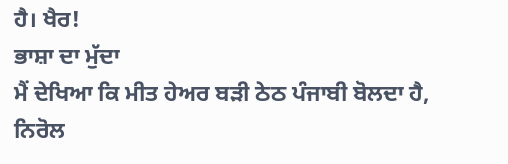ਹੈ। ਖੈਰ!
ਭਾਸ਼ਾ ਦਾ ਮੁੱਦਾ
ਮੈਂ ਦੇਖਿਆ ਕਿ ਮੀਤ ਹੇਅਰ ਬੜੀ ਠੇਠ ਪੰਜਾਬੀ ਬੋਲਦਾ ਹੈ, ਨਿਰੋਲ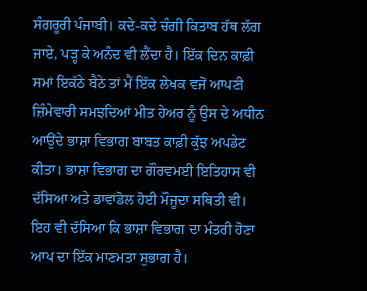ਸੰਗਰੂਰੀ ਪੰਜਾਬੀ। ਕਦੇ-ਕਦੇ ਚੰਗੀ ਕਿਤਾਬ ਹੱਥ ਲੱਗ ਜਾਏ, ਪੜ੍ਹ ਕੇ ਅਨੰਦ ਵੀ ਲੈਂਦਾ ਹੈ। ਇੱਕ ਦਿਨ ਕਾਫ਼ੀ ਸਮਾਂ ਇਕੱਠੇ ਬੈਠੇ ਤਾਂ ਮੈਂ ਇੱਕ ਲੇਖਕ ਵਜੋਂ ਆਪਣੀ ਜ਼ਿੰਮੇਵਾਰੀ ਸਮਝਦਿਆਂ ਮੀਤ ਹੇਅਰ ਨੂੰ ਉਸ ਦੇ ਅਧੀਨ ਆਉਂਦੇ ਭਾਸ਼ਾ ਵਿਭਾਗ ਬਾਬਤ ਕਾਫ਼ੀ ਕੁੱਝ ਅਪਡੇਟ ਕੀਤਾ। ਭਾਸ਼ਾ ਵਿਭਾਗ ਦਾ ਗੌਰਵਮਈ ਇਤਿਹਾਸ ਵੀ ਦੱਸਿਆ ਅਤੇ ਡਾਵਾਂਡੋਲ ਹੋਈ ਮੌਜੂਦਾ ਸਥਿਤੀ ਵੀ। ਇਹ ਵੀ ਦੱਸਿਆ ਕਿ ਭਾਸ਼ਾ ਵਿਭਾਗ ਦਾ ਮੰਤਰੀ ਹੋਣਾ ਆਪ ਦਾ ਇੱਕ ਮਾਣਮਤਾ ਸੁਭਾਗ ਹੈ।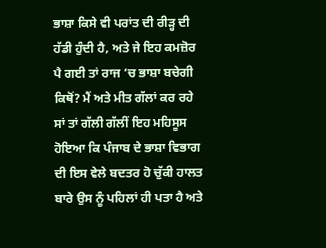ਭਾਸ਼ਾ ਕਿਸੇ ਵੀ ਪਰਾਂਤ ਦੀ ਰੀੜ੍ਹ ਦੀ ਹੱਡੀ ਹੁੰਦੀ ਹੈ, ਅਤੇ ਜੇ ਇਹ ਕਮਜ਼ੋਰ ਪੈ ਗਈ ਤਾਂ ਰਾਜ ‘ਚ ਭਾਸ਼ਾ ਬਚੇਗੀ ਕਿਥੋਂ? ਮੈਂ ਅਤੇ ਮੀਤ ਗੱਲਾਂ ਕਰ ਰਹੇ ਸਾਂ ਤਾਂ ਗੱਲੀ ਗੱਲੀਂ ਇਹ ਮਹਿਸੂਸ ਹੋਇਆ ਕਿ ਪੰਜਾਬ ਦੇ ਭਾਸ਼ਾ ਵਿਭਾਗ ਦੀ ਇਸ ਵੇਲੇ ਬਦਤਰ ਹੋ ਚੁੱਕੀ ਹਾਲਤ ਬਾਰੇ ਉਸ ਨੂੰ ਪਹਿਲਾਂ ਹੀ ਪਤਾ ਹੈ ਅਤੇ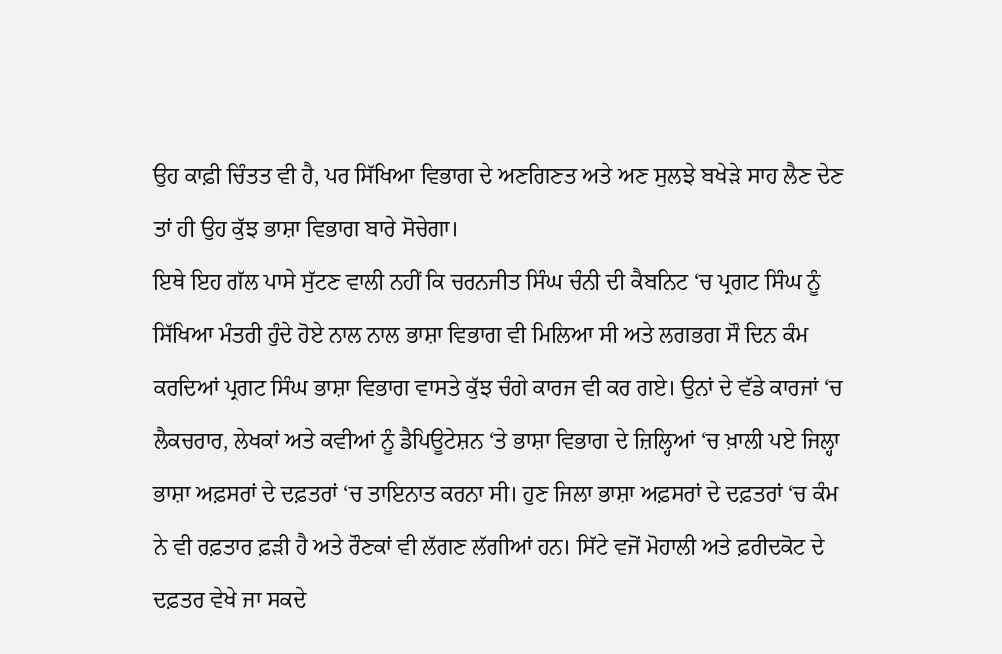ਉਹ ਕਾਫ਼ੀ ਚਿੰਤਤ ਵੀ ਹੈ, ਪਰ ਸਿੱਖਿਆ ਵਿਭਾਗ ਦੇ ਅਣਗਿਣਤ ਅਤੇ ਅਣ ਸੁਲਝੇ ਬਖੇੜੇ ਸਾਹ ਲੈਣ ਦੇਣ ਤਾਂ ਹੀ ਉਹ ਕੁੱਝ ਭਾਸ਼ਾ ਵਿਭਾਗ ਬਾਰੇ ਸੋਚੇਗਾ।
ਇਥੇ ਇਹ ਗੱਲ ਪਾਸੇ ਸੁੱਟਣ ਵਾਲੀ ਨਹੀਂ ਕਿ ਚਰਨਜੀਤ ਸਿੰਘ ਚੰਨੀ ਦੀ ਕੈਬਨਿਟ ‘ਚ ਪ੍ਰਗਟ ਸਿੰਘ ਨੂੰ ਸਿੱਖਿਆ ਮੰਤਰੀ ਹੁੰਦੇ ਹੋਏ ਨਾਲ ਨਾਲ ਭਾਸ਼ਾ ਵਿਭਾਗ ਵੀ ਮਿਲਿਆ ਸੀ ਅਤੇ ਲਗਭਗ ਸੌ ਦਿਨ ਕੰਮ ਕਰਦਿਆਂ ਪ੍ਰਗਟ ਸਿੰਘ ਭਾਸ਼ਾ ਵਿਭਾਗ ਵਾਸਤੇ ਕੁੱਝ ਚੰਗੇ ਕਾਰਜ ਵੀ ਕਰ ਗਏ। ਉਨਾਂ ਦੇ ਵੱਡੇ ਕਾਰਜਾਂ ‘ਚ ਲੈਕਚਰਾਰ, ਲੇਖਕਾਂ ਅਤੇ ਕਵੀਆਂ ਨੂੰ ਡੈਪਿਊਟੇਸ਼ਨ ‘ਤੇ ਭਾਸ਼ਾ ਵਿਭਾਗ ਦੇ ਜ਼ਿਲ੍ਹਿਆਂ ‘ਚ ਖ਼ਾਲੀ ਪਏ ਜਿਲ੍ਹਾ ਭਾਸ਼ਾ ਅਫ਼ਸਰਾਂ ਦੇ ਦਫ਼ਤਰਾਂ ‘ਚ ਤਾਇਨਾਤ ਕਰਨਾ ਸੀ। ਹੁਣ ਜਿਲਾ ਭਾਸ਼ਾ ਅਫ਼ਸਰਾਂ ਦੇ ਦਫ਼ਤਰਾਂ ‘ਚ ਕੰਮ ਨੇ ਵੀ ਰਫ਼ਤਾਰ ਫ਼ੜੀ ਹੈ ਅਤੇ ਰੌਣਕਾਂ ਵੀ ਲੱਗਣ ਲੱਗੀਆਂ ਹਨ। ਸਿੱਟੇ ਵਜੋਂ ਮੋਹਾਲੀ ਅਤੇ ਫ਼ਰੀਦਕੋਟ ਦੇ ਦਫ਼ਤਰ ਵੇਖੇ ਜਾ ਸਕਦੇ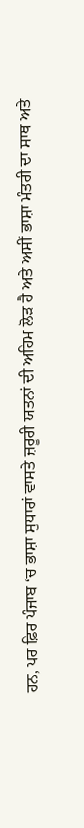ਹਨ, ਪਰ ਫ਼ਿਰ ਪੰਜਾਬ ‘ਚ ਭਾਸ਼ਾ ਸੁਧਾਰਾਂ ਵਾਸਤੇ ਜ਼ਰੂਰੀ ਯਤਨਾਂ ਦੀ ਅਹਿਮ ਲੋੜ ਹੈ ਅਤੇ ਅਸੀਂ ਭਾਸ਼ਾ ਮੰਤਰੀ ਦਾ ਸਾਥ ਅਤੇ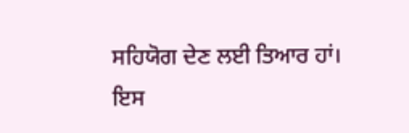ਸਹਿਯੋਗ ਦੇਣ ਲਈ ਤਿਆਰ ਹਾਂ। ਇਸ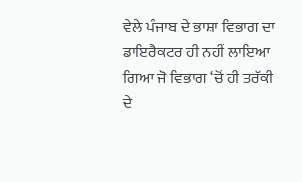ਵੇਲੇ ਪੰਜਾਬ ਦੇ ਭਾਸ਼ਾ ਵਿਭਾਗ ਦਾ ਡਾਇਰੈਕਟਰ ਹੀ ਨਹੀਂ ਲਾਇਆ ਗਿਆ ਜੋ ਵਿਭਾਗ ‘ਚੋਂ ਹੀ ਤਰੱਕੀ ਦੇ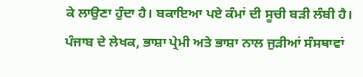ਕੇ ਲਾਉਣਾ ਹੁੰਦਾ ਹੈ। ਬਕਾਇਆ ਪਏ ਕੰਮਾਂ ਦੀ ਸੂਚੀ ਬੜੀ ਲੰਬੀ ਹੈ। ਪੰਜਾਬ ਦੇ ਲੇਖਕ, ਭਾਸ਼ਾ ਪ੍ਰੇਮੀ ਅਤੇ ਭਾਸ਼ਾ ਨਾਲ ਜੁੜੀਆਂ ਸੰਸਥਾਵਾਂ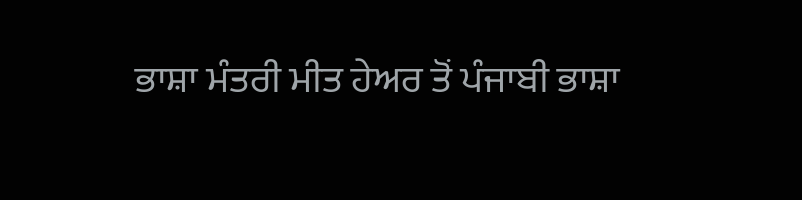ਭਾਸ਼ਾ ਮੰਤਰੀ ਮੀਤ ਹੇਅਰ ਤੋਂ ਪੰਜਾਬੀ ਭਾਸ਼ਾ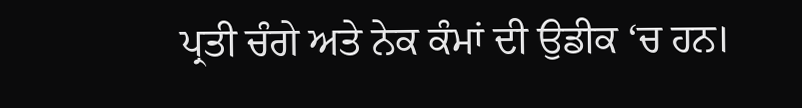ਪ੍ਰਤੀ ਚੰਗੇ ਅਤੇ ਨੇਕ ਕੰਮਾਂ ਦੀ ਉਡੀਕ ‘ਚ ਹਨ।